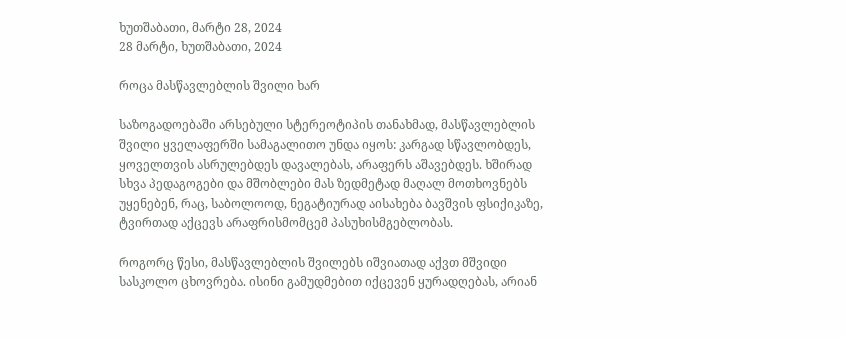ხუთშაბათი, მარტი 28, 2024
28 მარტი, ხუთშაბათი, 2024

როცა მასწავლებლის შვილი ხარ

საზოგადოებაში არსებული სტერეოტიპის თანახმად, მასწავლებლის შვილი ყველაფერში სამაგალითო უნდა იყოს: კარგად სწავლობდეს, ყოველთვის ასრულებდეს დავალებას, არაფერს აშავებდეს. ხშირად სხვა პედაგოგები და მშობლები მას ზედმეტად მაღალ მოთხოვნებს უყენებენ, რაც, საბოლოოდ, ნეგატიურად აისახება ბავშვის ფსიქიკაზე,  ტვირთად აქცევს არაფრისმომცემ პასუხისმგებლობას.

როგორც წესი, მასწავლებლის შვილებს იშვიათად აქვთ მშვიდი სასკოლო ცხოვრება. ისინი გამუდმებით იქცევენ ყურადღებას, არიან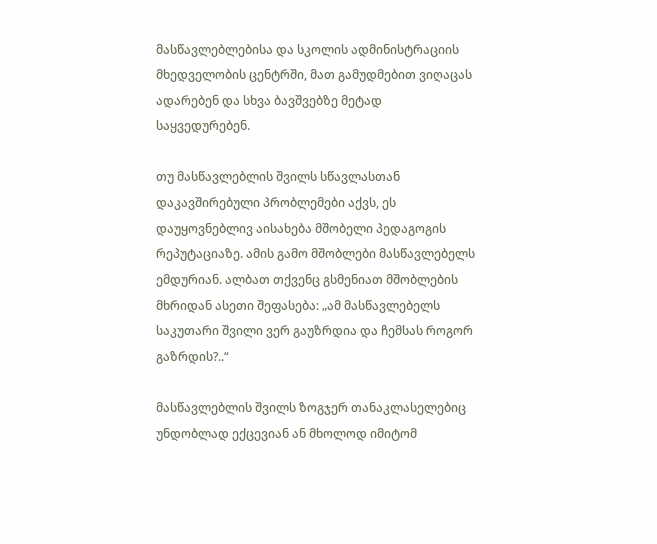მასწავლებლებისა და სკოლის ადმინისტრაციის მხედველობის ცენტრში, მათ გამუდმებით ვიღაცას ადარებენ და სხვა ბავშვებზე მეტად  საყვედურებენ.

თუ მასწავლებლის შვილს სწავლასთან დაკავშირებული პრობლემები აქვს, ეს  დაუყოვნებლივ აისახება მშობელი პედაგოგის რეპუტაციაზე. ამის გამო მშობლები მასწავლებელს ემდურიან. ალბათ თქვენც გსმენიათ მშობლების მხრიდან ასეთი შეფასება: „ამ მასწავლებელს საკუთარი შვილი ვერ გაუზრდია და ჩემსას როგორ გაზრდის?..“

მასწავლებლის შვილს ზოგჯერ თანაკლასელებიც უნდობლად ექცევიან ან მხოლოდ იმიტომ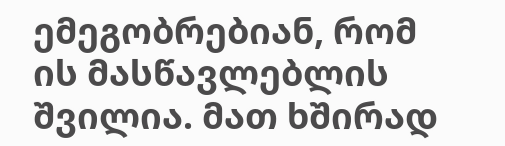ემეგობრებიან, რომ ის მასწავლებლის შვილია. მათ ხშირად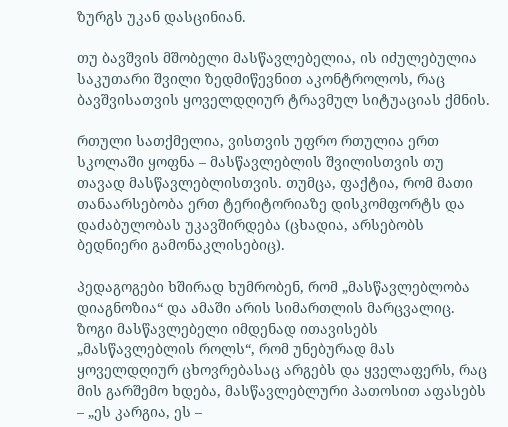ზურგს უკან დასცინიან.

თუ ბავშვის მშობელი მასწავლებელია, ის იძულებულია საკუთარი შვილი ზედმიწევნით აკონტროლოს, რაც ბავშვისათვის ყოველდღიურ ტრავმულ სიტუაციას ქმნის.

რთული სათქმელია, ვისთვის უფრო რთულია ერთ სკოლაში ყოფნა – მასწავლებლის შვილისთვის თუ თავად მასწავლებლისთვის. თუმცა, ფაქტია, რომ მათი თანაარსებობა ერთ ტერიტორიაზე დისკომფორტს და დაძაბულობას უკავშირდება (ცხადია, არსებობს ბედნიერი გამონაკლისებიც).

პედაგოგები ხშირად ხუმრობენ, რომ „მასწავლებლობა დიაგნოზია“ და ამაში არის სიმართლის მარცვალიც. ზოგი მასწავლებელი იმდენად ითავისებს „მასწავლებლის როლს“, რომ უნებურად მას ყოველდღიურ ცხოვრებასაც არგებს და ყველაფერს, რაც მის გარშემო ხდება, მასწავლებლური პათოსით აფასებს – „ეს კარგია, ეს –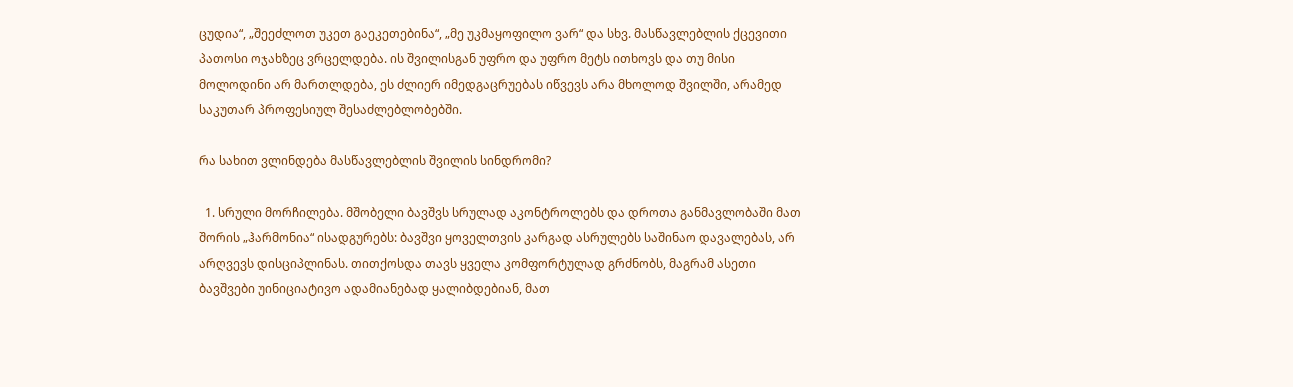ცუდია“, „შეეძლოთ უკეთ გაეკეთებინა“, „მე უკმაყოფილო ვარ“ და სხვ. მასწავლებლის ქცევითი პათოსი ოჯახზეც ვრცელდება. ის შვილისგან უფრო და უფრო მეტს ითხოვს და თუ მისი მოლოდინი არ მართლდება, ეს ძლიერ იმედგაცრუებას იწვევს არა მხოლოდ შვილში, არამედ საკუთარ პროფესიულ შესაძლებლობებში.

რა სახით ვლინდება მასწავლებლის შვილის სინდრომი?

  1. სრული მორჩილება. მშობელი ბავშვს სრულად აკონტროლებს და დროთა განმავლობაში მათ შორის „ჰარმონია“ ისადგურებს: ბავშვი ყოველთვის კარგად ასრულებს საშინაო დავალებას, არ არღვევს დისციპლინას. თითქოსდა თავს ყველა კომფორტულად გრძნობს, მაგრამ ასეთი ბავშვები უინიციატივო ადამიანებად ყალიბდებიან, მათ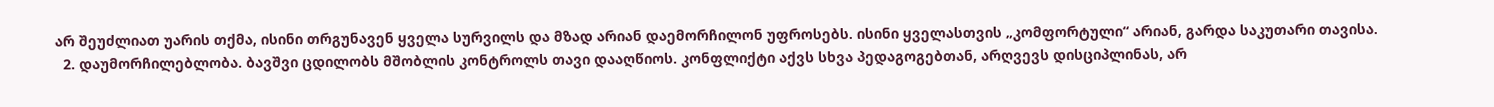არ შეუძლიათ უარის თქმა, ისინი თრგუნავენ ყველა სურვილს და მზად არიან დაემორჩილონ უფროსებს. ისინი ყველასთვის „კომფორტული“ არიან, გარდა საკუთარი თავისა.
  2. დაუმორჩილებლობა. ბავშვი ცდილობს მშობლის კონტროლს თავი დააღწიოს. კონფლიქტი აქვს სხვა პედაგოგებთან, არღვევს დისციპლინას, არ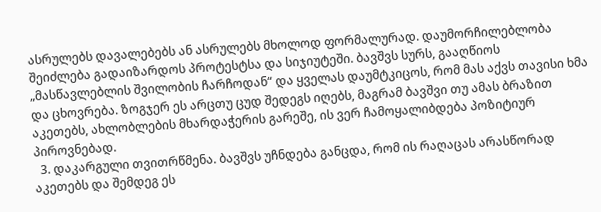ასრულებს დავალებებს ან ასრულებს მხოლოდ ფორმალურად. დაუმორჩილებლობა შეიძლება გადაიზარდოს პროტესტსა და სიჯიუტეში. ბავშვს სურს, გააღწიოს „მასწავლებლის შვილობის ჩარჩოდან“ და ყველას დაუმტკიცოს, რომ მას აქვს თავისი ხმა და ცხოვრება. ზოგჯერ ეს არცთუ ცუდ შედეგს იღებს, მაგრამ ბავშვი თუ ამას ბრაზით აკეთებს, ახლობლების მხარდაჭერის გარეშე, ის ვერ ჩამოყალიბდება პოზიტიურ პიროვნებად.
  3. დაკარგული თვითრწმენა. ბავშვს უჩნდება განცდა, რომ ის რაღაცას არასწორად აკეთებს და შემდეგ ეს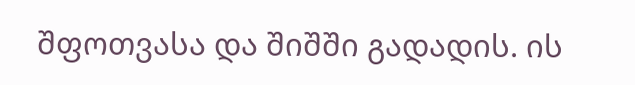შფოთვასა და შიშში გადადის. ის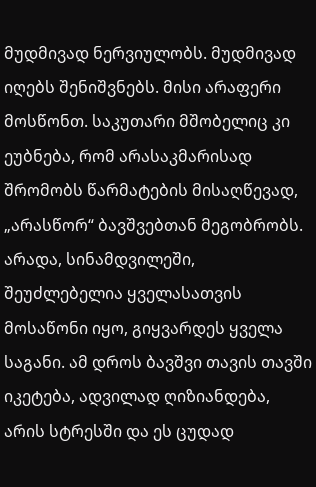მუდმივად ნერვიულობს. მუდმივად იღებს შენიშვნებს. მისი არაფერი მოსწონთ. საკუთარი მშობელიც კი ეუბნება, რომ არასაკმარისად შრომობს წარმატების მისაღწევად, „არასწორ“ ბავშვებთან მეგობრობს. არადა, სინამდვილეში, შეუძლებელია ყველასათვის მოსაწონი იყო, გიყვარდეს ყველა საგანი. ამ დროს ბავშვი თავის თავში იკეტება, ადვილად ღიზიანდება, არის სტრესში და ეს ცუდად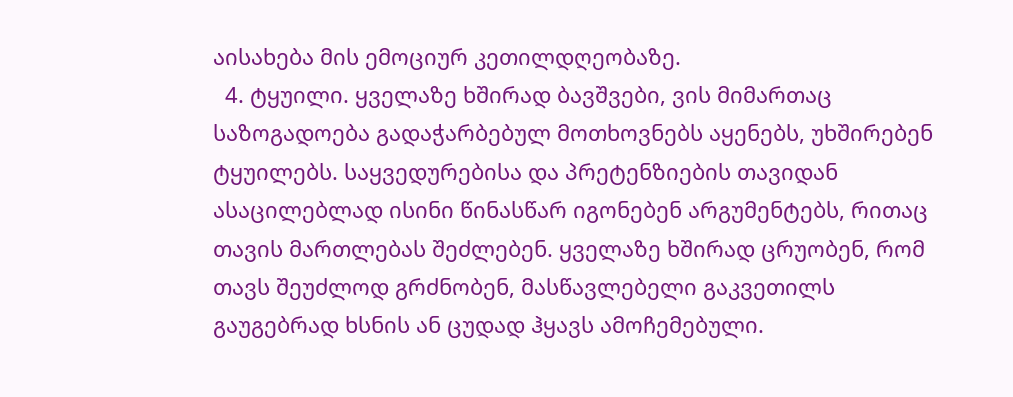აისახება მის ემოციურ კეთილდღეობაზე.
  4. ტყუილი. ყველაზე ხშირად ბავშვები, ვის მიმართაც საზოგადოება გადაჭარბებულ მოთხოვნებს აყენებს, უხშირებენ ტყუილებს. საყვედურებისა და პრეტენზიების თავიდან ასაცილებლად ისინი წინასწარ იგონებენ არგუმენტებს, რითაც თავის მართლებას შეძლებენ. ყველაზე ხშირად ცრუობენ, რომ თავს შეუძლოდ გრძნობენ, მასწავლებელი გაკვეთილს გაუგებრად ხსნის ან ცუდად ჰყავს ამოჩემებული.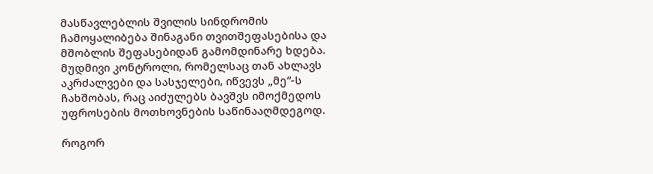მასწავლებლის შვილის სინდრომის ჩამოყალიბება შინაგანი თვითშეფასებისა და მშობლის შეფასებიდან გამომდინარე ხდება. მუდმივი კონტროლი, რომელსაც თან ახლავს აკრძალვები და სასჯელები, იწვევს „მე“-ს ჩახშობას, რაც აიძულებს ბავშვს იმოქმედოს უფროსების მოთხოვნების საწინააღმდეგოდ.

როგორ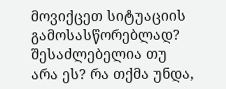მოვიქცეთ სიტუაციის გამოსასწორებლად? შესაძლებელია თუ არა ეს? რა თქმა უნდა,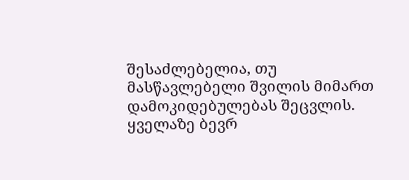შესაძლებელია, თუ მასწავლებელი შვილის მიმართ დამოკიდებულებას შეცვლის.  ყველაზე ბევრ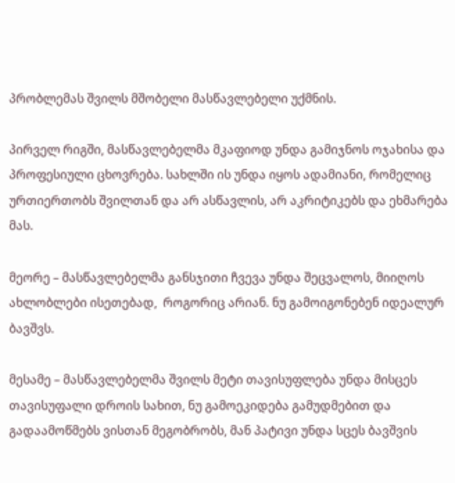პრობლემას შვილს მშობელი მასწავლებელი უქმნის.

პირველ რიგში, მასწავლებელმა მკაფიოდ უნდა გამიჯნოს ოჯახისა და პროფესიული ცხოვრება. სახლში ის უნდა იყოს ადამიანი, რომელიც ურთიერთობს შვილთან და არ ასწავლის, არ აკრიტიკებს და ეხმარება მას.

მეორე – მასწავლებელმა განსჯითი ჩვევა უნდა შეცვალოს, მიიღოს ახლობლები ისეთებად,  როგორიც არიან. ნუ გამოიგონებენ იდეალურ ბავშვს.

მესამე – მასწავლებელმა შვილს მეტი თავისუფლება უნდა მისცეს თავისუფალი დროის სახით, ნუ გამოეკიდება გამუდმებით და გადაამოწმებს ვისთან მეგობრობს, მან პატივი უნდა სცეს ბავშვის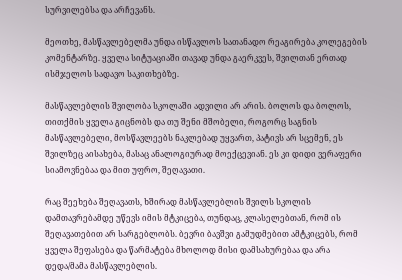სურვილებსა და არჩევანს.

მეოთხე, მასწავლებელმა უნდა ისწავლოს სათანადო რეაგირება კოლეგების კომენტარზე. ყველა სიტუაციაში თავად უნდა გაერკვეს, შვილთან ერთად ისმჯელოს სადავო საკითხებზე.

მასწავლებლის შვილობა სკოლაში ადვილი არ არის. ბოლოს და ბოლოს, თითქმის ყველა გიცნობს და თუ შენი მშობელი, როგორც საგნის მასწავლებელი, მოსწავლეებს ნაკლებად უყვართ, პატივს არ სცემენ, ეს შვილზეც აისახება, მასაც ანალოგიურად მოექცევიან. ეს კი დიდი ვერაფერი სიამოვნებაა და მით უფრო, შეღავათი.

რაც შეეხება შეღავათს, ხშირად მასწავლებლის შვილს სკოლის დამთავრებამდე უწევს იმის მტკიცება, თუნდაც, კლასელებთან, რომ ის შეღავათებით არ სარგებლობს. ბევრი ბავშვი გამუდმებით ამტკიცებს, რომ ყველა შეფასება და წარმატება მხოლოდ მისი დამსახურებაა და არა დედა/მამა მასწავლებლის.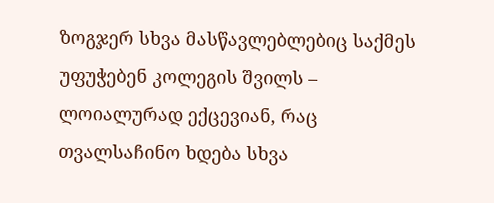ზოგჯერ სხვა მასწავლებლებიც საქმეს უფუჭებენ კოლეგის შვილს – ლოიალურად ექცევიან, რაც თვალსაჩინო ხდება სხვა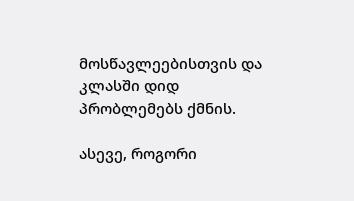მოსწავლეებისთვის და კლასში დიდ პრობლემებს ქმნის.

ასევე, როგორი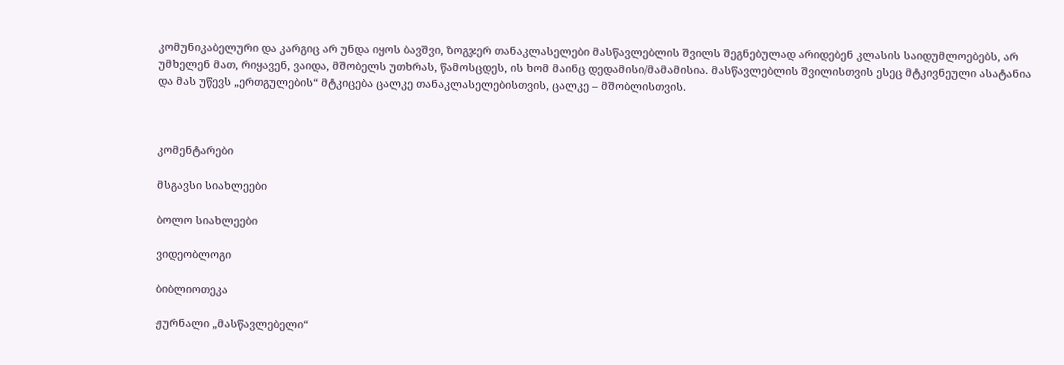კომუნიკაბელური და კარგიც არ უნდა იყოს ბავშვი, ზოგჯერ თანაკლასელები მასწავლებლის შვილს შეგნებულად არიდებენ კლასის საიდუმლოებებს, არ უმხელენ მათ, რიყავენ, ვაიდა, მშობელს უთხრას, წამოსცდეს, ის ხომ მაინც დედამისი/მამამისია. მასწავლებლის შვილისთვის ესეც მტკივნეული ასატანია და მას უწევს „ერთგულების“ მტკიცება ცალკე თანაკლასელებისთვის, ცალკე – მშობლისთვის.



კომენტარები

მსგავსი სიახლეები

ბოლო სიახლეები

ვიდეობლოგი

ბიბლიოთეკა

ჟურნალი „მასწავლებელი“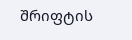შრიფტის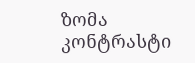ზომა
კონტრასტი